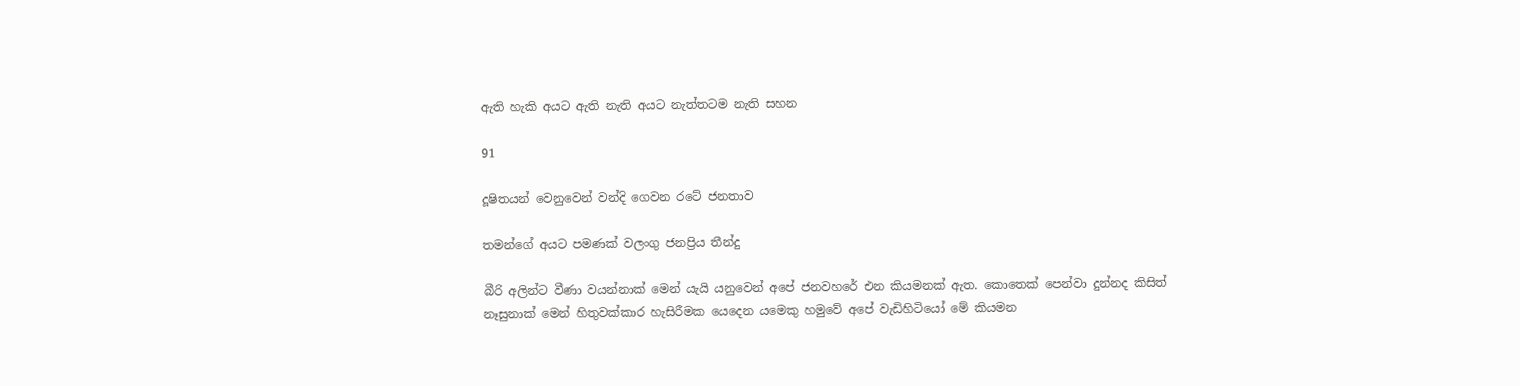ඇති හැකි අයට ඇති නැති අයට නැත්තටම නැති සහන

91

දූෂිතයන් වෙනුවෙන් වන්දි ගෙවන රටේ ජනතාව

තමන්ගේ අයට පමණක් වලංගු ජනප්‍රිය තීන්දු

බීරි අලින්ට වීණා වයන්නාක් මෙන් යැයි යනුවෙන් අපේ ජනවහරේ එන කියමනක් ඇත. කොතෙක් පෙන්වා දුන්නද කිසිත් නෑසුනාක් මෙන් හිතුවක්කාර හැසිරීමක යෙදෙන යමෙකු හමුවේ අපේ වැඩිහිටියෝ මේ කියමන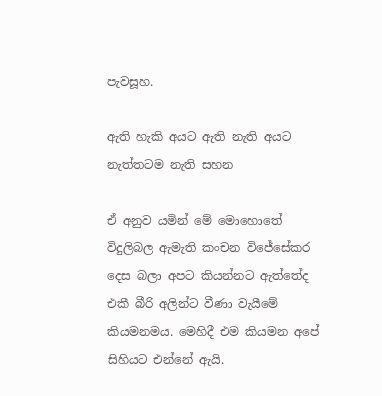පැවසූහ.

ඇති හැකි අයට ඇති නැති අයට නැත්තටම නැති සහන

ඒ අනුව යමින් මේ මොහොතේ විදුලිබල ඇමැති කංචන විජේසේකර දෙස බලා අපට කියන්නට ඇත්තේද එකී බීරි අලින්ට වීණා වැයීමේ කියමනමය. මෙහිදී එම කියමන අපේ සිහියට එන්නේ ඇයි.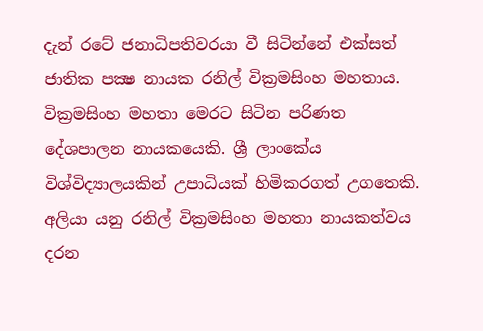දැන් රටේ ජනාධිපතිවරයා වී සිටින්නේ එක්සත් ජාතික පක්‍ෂ නායක රනිල් වික්‍රමසිංහ මහතාය. වික්‍රමසිංහ මහතා මෙරට සිටින පරිණත දේශපාලන නායකයෙකි. ශ්‍රී ලාංකේය විශ්විද්‍යාලයකින් උපාධියක් හිමිකරගත් උගතෙකි. අලියා යනු රනිල් වික්‍රමසිංහ මහතා නායකත්වය දරන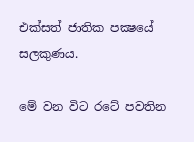එක්සත් ජාතික පක්‍ෂයේ සලකුණය.

මේ වන විට රටේ පවතින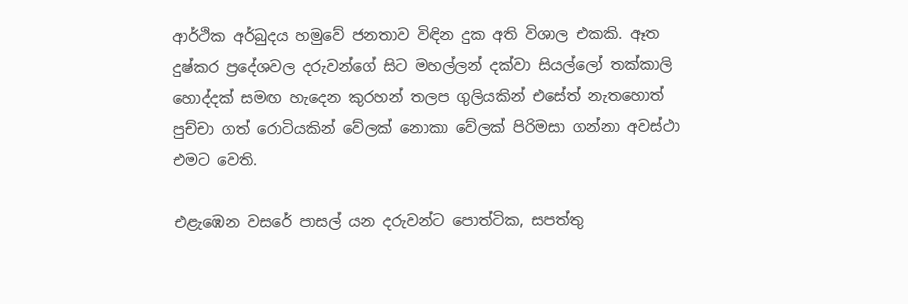ආර්ථික අර්බුදය හමුවේ ජනතාව විඳින දුක අති විශාල එකකි. ඈත දුෂ්කර ප්‍රදේශවල දරුවන්ගේ සිට මහල්ලන් දක්වා සියල්ලෝ තක්කාලි හොද්දක් සමඟ හැදෙන කුරහන් තලප ගුලියකින් එසේත් නැතහොත් පුච්චා ගත් රොටියකින් වේලක් නොකා වේලක් පිරිමසා ගන්නා අවස්ථා එමට වෙති.

එළැඹෙන වසරේ පාසල් යන දරුවන්ට පොත්ටික, සපත්තු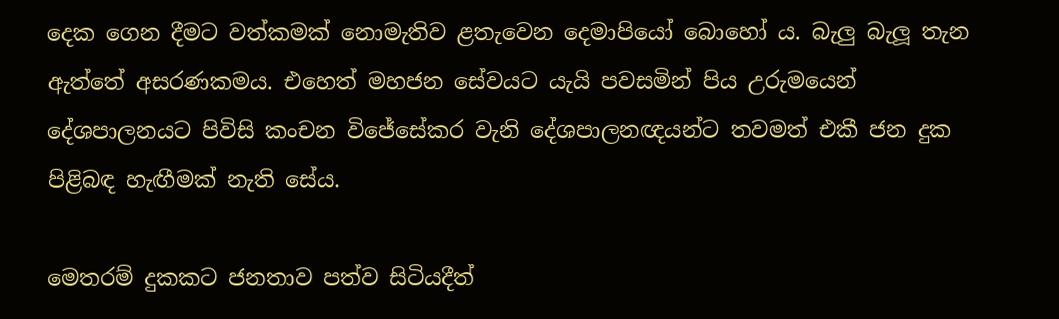දෙක ගෙන දීමට වත්කමක් නොමැතිව ළතැවෙන දෙමාපියෝ බොහෝ ය. බැලු බැලූ තැන ඇත්තේ අසරණකමය. එහෙත් මහජන සේවයට යැයි පවසමින් පිය උරුමයෙන් දේශපාලනයට පිවිසි කංචන විජේසේකර වැනි දේශපාලනඥයන්ට තවමත් එකී ජන දුක පිළිබඳ හැඟීමක් නැති සේය.

මෙතරම් දුකකට ජනතාව පත්ව සිටියදීත්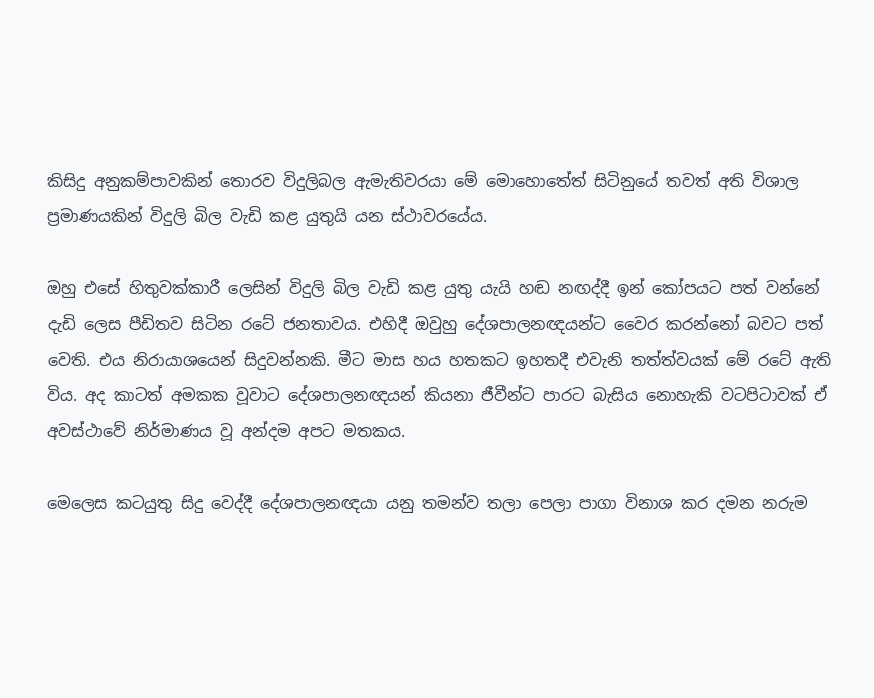කිසිදු අනුකම්පාවකින් තොරව විදුලිබල ඇමැතිවරයා මේ මොහොතේත් සිටිනුයේ තවත් අති විශාල ප්‍රමාණයකින් විදුලි බිල වැඩි කළ යුතුයි යන ස්ථාවරයේය.

ඔහු එසේ හිතුවක්කාරී ලෙසින් විදුලි බිල වැඩි කළ යුතු යැයි හඬ නඟද්දී ඉන් කෝපයට පත් වන්නේ දැඩි ලෙස පීඩිතව සිටින රටේ ජනතාවය. එහිදී ඔවුහු දේශපාලනඥයන්ට වෛර කරන්නෝ බවට පත් වෙති. එය නිරායාශයෙන් සිදුවන්නකි. මීට මාස හය හතකට ඉහතදී එවැනි තත්ත්වයක් මේ රටේ ඇති විය. අද කාටත් අමකක වූවාට දේශපාලනඥයන් කියනා ජීවීන්ට පාරට බැසිය නොහැකි වටපිටාවක් ඒ අවස්ථාවේ නිර්මාණය වූ අන්දම අපට මතකය.

මෙලෙස කටයුතු සිදු වෙද්දී දේශපාලනඥයා යනු තමන්ව තලා පෙලා පාගා විනාශ කර දමන නරුම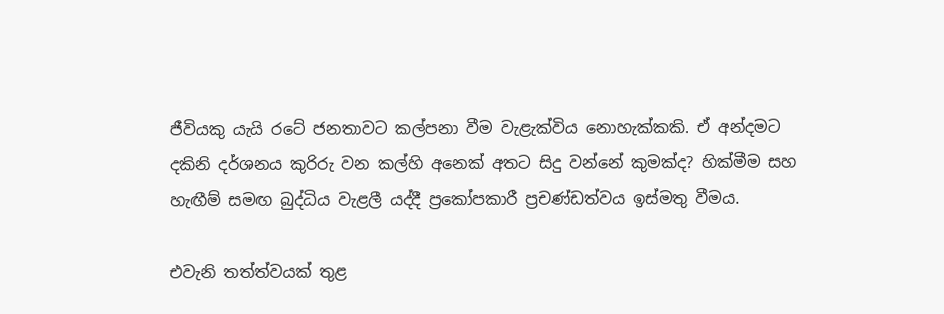ජීවියකු යැයි රටේ ජනතාවට කල්පනා වීම වැළැක්විය නොහැක්කකි. ඒ අන්දමට දකිනි දර්ශනය කුරිරු වන කල්හි අනෙක් අතට සිදු වන්නේ කුමක්ද? හික්මීම සහ හැඟීම් සමඟ බුද්ධිය වැළලී යද්දී ප්‍රකෝපකාරී ප්‍රචණ්ඩත්වය ඉස්මතු වීමය.

එවැනි තත්ත්වයක් තුළ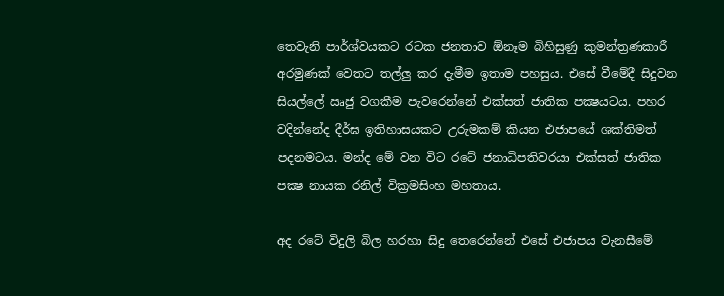තෙවැනි පාර්ශ්වයකට රටක ජනතාව ඕනෑම බිහිසුණු කුමන්ත්‍රණකාරී අරමුණක් වෙතට තල්ලු කර දැමීම ඉතාම පහසුය. එසේ වීමේදී සිදුවන සියල්ලේ ඍජු වගකීම පැවරෙන්නේ එක්සත් ජාතික පක්‍ෂයටය. පහර වදින්නේද දීර්ඝ ඉතිහාසයකට උරුමකම් කියන එජාපයේ ශක්තිමත් පදනමටය. මන්ද මේ වන විට රටේ ජනාධිපතිවරයා එක්සත් ජාතික පක්‍ෂ නායක රනිල් වික්‍රමසිංහ මහතාය.

අද රටේ විදුලි බිල හරහා සිදු තෙරෙන්නේ එසේ එජාපය වැනසීමේ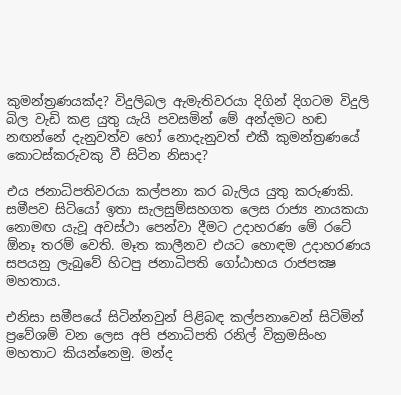කුමන්ත්‍රණයක්ද? විදුලිබල ඇමැතිවරයා දිගින් දිගටම විදුලි බිල වැඩි කළ යුතු යැයි පවසමින් මේ අන්දමට හඬ නඟන්නේ දැනුවත්ව හෝ නොදැනුවත් එකී කුමන්ත්‍රණයේ කොටස්කරුවකු වී සිටින නිසාද?

එය ජනාධිපතිවරයා කල්පනා කර බැලිය යුතු කරුණකි. සමීපව සිටියෝ ඉතා සැලසුම්සහගත ලෙස රාජ්‍ය නායකයා නොමඟ යැවූ අවස්ථා පෙන්වා දීමට උදාහරණ මේ රටේ ඕනෑ තරම් වෙති. මෑත කාලීනව එයට හොඳම උදාහරණය සපයනු ලැබුවේ හිටපු ජනාධිපති ගෝඨාභය රාජපක්‍ෂ මහතාය.

එනිසා සමීපයේ සිටින්නවුන් පිළිබඳ කල්පනාවෙන් සිටිමින් ප්‍රවේශම් වන ලෙස අපි ජනාධිපති රනිල් වික්‍රමසිංහ මහතාට කියන්නෙමු. මන්ද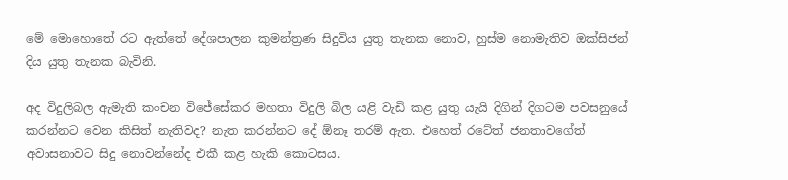මේ මොහොතේ රට ඇත්තේ දේශපාලන කුමන්ත්‍රණ සිදුවිය යුතු තැනක නොව, හුස්ම නොමැතිව ඔක්සිජන් දිය යුතු තැනක බැවිනි.

අද විදුලිබල ඇමැති කංචන විජේසේකර මහතා විදුලි බිල යළි වැඩි කළ යුතු යැයි දිගින් දිගටම පවසනුයේ කරන්නට වෙන කිසිත් නැතිවද? නැත කරන්නට දේ ඕනෑ තරම් ඇත. එහෙත් රටේත් ජනතාවගේත් අවාසනාවට සිදු නොවන්නේද එකී කළ හැකි කොටසය.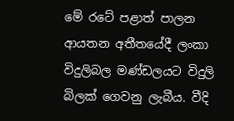මේ රටේ පළාත් පාලන ආයතන අතීතයේදී ලංකා විදුලිබල මණ්ඩලයට විදුලි බිලක් ගෙවනු ලැබීය. වීදි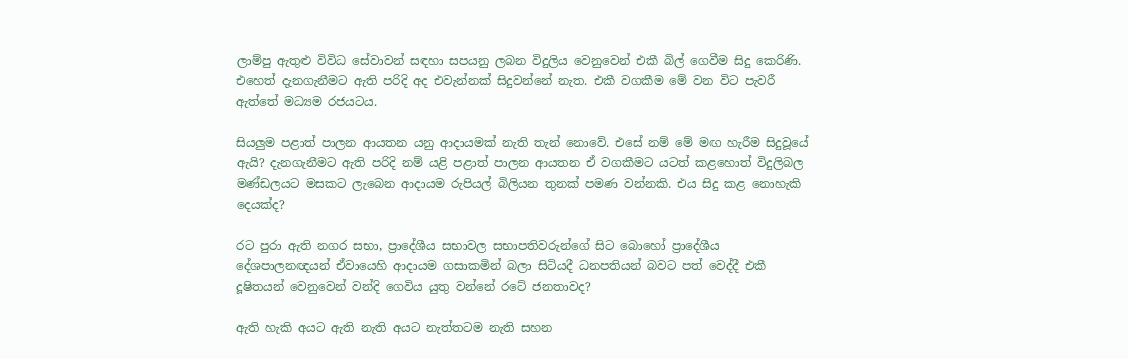ලාම්පු ඇතුළු විවිධ සේවාවන් සඳහා සපයනු ලබන විදුලිය වෙනුවෙන් එකී බිල් ගෙවීම සිදු කෙරිණි. එහෙත් දැනගැනීමට ඇති පරිදි අද එවැන්නක් සිදුවන්නේ නැත. එකී වගකීම මේ වන විට පැවරී ඇත්තේ මධ්‍යම රජයටය.

සියලුම පළාත් පාලන ආයතන යනු ආදායමක් නැති තැන් නොවේ. එසේ නම් මේ මඟ හැරීම සිදුවූයේ ඇයි? දැනගැනීමට ඇති පරිදි නම් යළි පළාත් පාලන ආයතන ඒ වගකීමට යටත් කළහොත් විදුලිබල මණ්ඩලයට මසකට ලැබෙන ආදායම රුපියල් බිලියන තුනක් පමණ වන්නකි. එය සිදු කළ නොහැකි දෙයක්ද?

රට පුරා ඇති නගර සභා, ප්‍රාදේශීය සභාවල සභාපතිවරුන්ගේ සිට බොහෝ ප්‍රාදේශීය දේශපාලනඥයන් ඒවායෙහි ආදායම ගසාකමින් බලා සිටියදී ධනපතියන් බවට පත් වෙද්දී එකී දූෂිතයන් වෙනුවෙන් වන්දි ගෙවිය යුතු වන්නේ රටේ ජනතාවද?

ඇති හැකි අයට ඇති නැති අයට නැත්තටම නැති සහන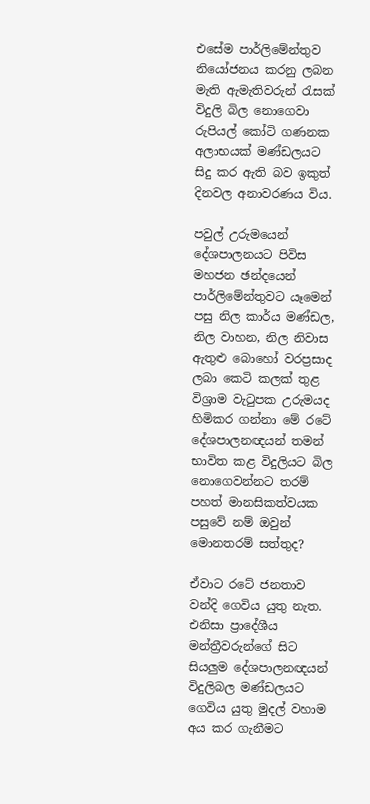එසේම පාර්ලිමේන්තුව නියෝජනය කරනු ලබන මැති ඇමැතිවරුන් රැසක් විදුලි බිල නොගෙවා රුපියල් කෝටි ගණනක අලාභයක් මණ්ඩලයට සිදු කර ඇති බව ඉකුත් දිනවල අනාවරණය විය.

පවුල් උරුමයෙන් දේශපාලනයට පිවිස මහජන ඡන්දයෙන් පාර්ලිමේන්තුවට යෑමෙන් පසු නිල කාර්ය මණ්ඩල, නිල වාහන, නිල නිවාස ඇතුළු බොහෝ වරප්‍රසාද ලබා කෙටි කලක් තුළ විශ්‍රාම වැටුපක උරුමයද හිමිකර ගන්නා මේ රටේ දේශපාලනඥයන් තමන් භාවිත කළ විදුලියට බිල නොගෙවන්නට තරම් පහත් මානසිකත්වයක පසුවේ නම් ඔවුන් මොනතරම් සත්තුද?

ඒවාට රටේ ජනතාව වන්දි ගෙවිය යුතු නැත. එනිසා ප්‍රාදේශීය මන්ත්‍රීවරුන්ගේ සිට සියලුම දේශපාලනඥයන් විදුලිබල මණ්ඩලයට ගෙවිය යුතු මුදල් වහාම අය කර ගැනීමට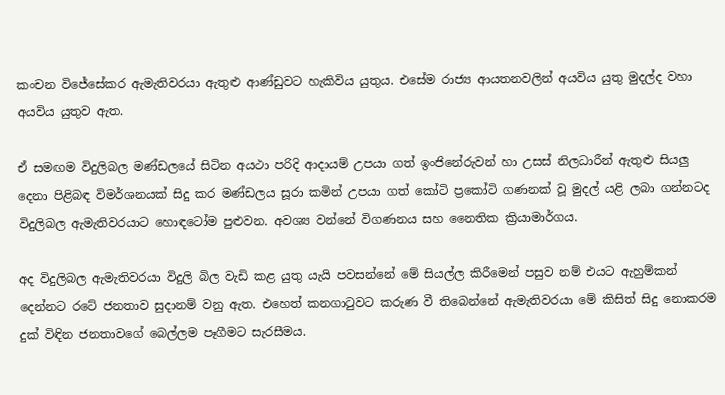කංචන විජේසේකර ඇමැතිවරයා ඇතුළු ආණ්ඩුවට හැකිවිය යුතුය. එසේම රාජ්‍ය ආයතනවලින් අයවිය යුතු මුදල්ද වහා අයවිය යුතුව ඇත.

ඒ සමඟම විදුලිබල මණ්ඩලයේ සිටින අයථා පරිදි ආදායම් උපයා ගත් ඉංජිනේරුවන් හා උසස් නිලධාරීන් ඇතුළු සියලු දෙනා පිළිබඳ විමර්ශනයක් සිදු කර මණ්ඩලය සූරා කමින් උපයා ගත් කෝටි ප්‍රකෝටි ගණනක් වූ මුදල් යළි ලබා ගන්නටද විදුලිබල ඇමැතිවරයාට හොඳටෝම පුළුවන. අවශ්‍ය වන්නේ විගණනය සහ නෛතික ක්‍රියාමාර්ගය.

අද විදුලිබල ඇමැතිවරයා විදුලි බිල වැඩි කළ යුතු යැයි පවසන්නේ මේ සියල්ල කිරීමෙන් පසුව නම් එයට ඇහුම්කන් දෙන්නට රටේ ජනතාව සුදානම් වනු ඇත. එහෙත් කනගාටුවට කරුණ වී තිබෙන්නේ ඇමැතිවරයා මේ කිසිත් සිදු නොකරම දුක් විඳින ජනතාවගේ බෙල්ලම පෑගීමට සැරසීමය.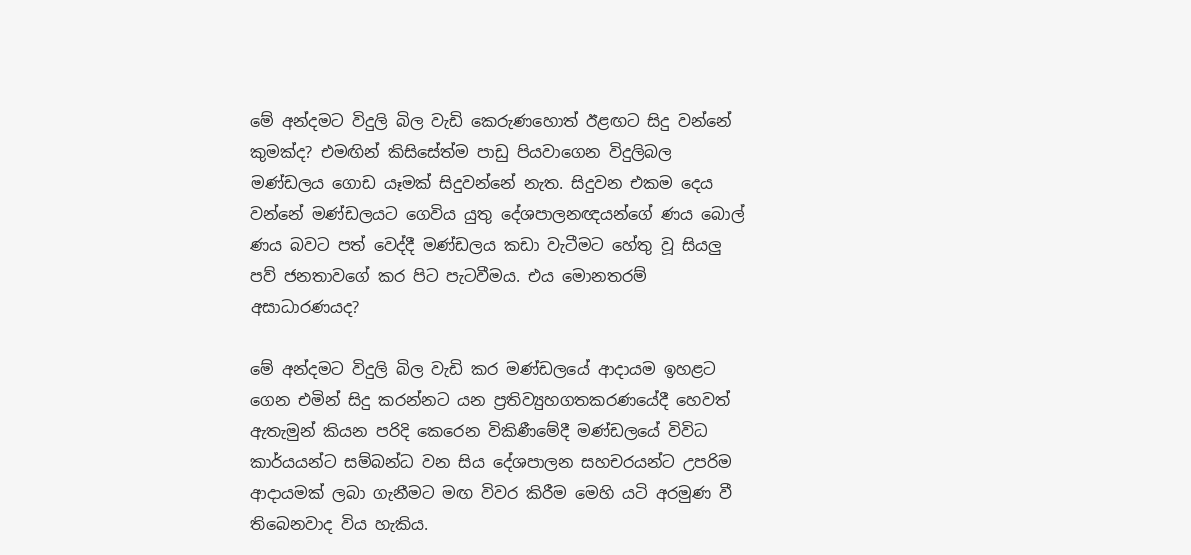මේ අන්දමට විදුලි බිල වැඩි කෙරුණහොත් ඊළඟට සිදු වන්නේ කුමක්ද? එමඟින් කිසිසේත්ම පාඩු පියවාගෙන විදුලිබල මණ්ඩලය ගොඩ යෑමක් සිදුවන්නේ නැත. සිදුවන එකම දෙය වන්නේ මණ්ඩලයට ගෙවිය යුතු දේශපාලනඥයන්ගේ ණය බොල් ණය බවට පත් වෙද්දී මණ්ඩලය කඩා වැටීමට හේතු වූ සියලු පව් ජනතාවගේ කර පිට පැටවීමය. එය මොනතරම් අසාධාරණයද?

මේ අන්දමට විදුලි බිල වැඩි කර මණ්ඩලයේ ආදායම ඉහළට ගෙන එමින් සිදු කරන්නට යන ප්‍රතිව්‍යුහගතකරණයේදී හෙවත් ඇතැමුන් කියන පරිදි කෙරෙන විකිණීමේදී මණ්ඩලයේ විවිධ කාර්යයන්ට සම්බන්ධ වන සිය දේශපාලන සහචරයන්ට උපරිම ආදායමක් ලබා ගැනීමට මඟ විවර කිරීම මෙහි යටි අරමුණ වී තිබෙනවාද විය හැකිය.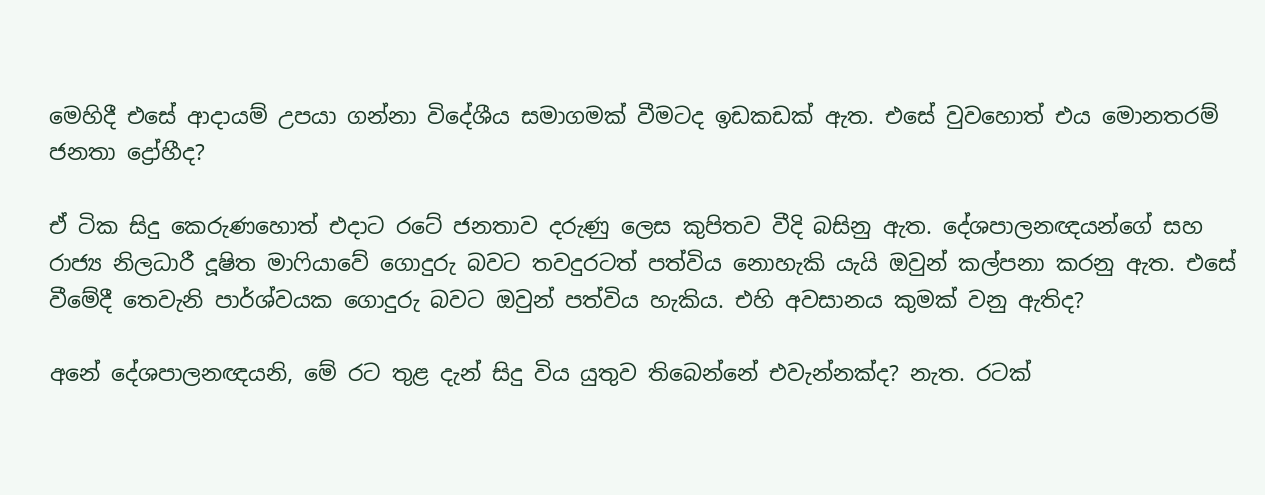මෙහිදී එසේ ආදායම් උපයා ගන්නා විදේශීය සමාගමක් වීමටද ඉඩකඩක් ඇත. එසේ වුවහොත් එය මොනතරම් ජනතා ද්‍රෝහීද?

ඒ ටික සිදු කෙරුණහොත් එදාට රටේ ජනතාව දරුණු ලෙස කුපිතව වීදි බසිනු ඇත. දේශපාලනඥයන්ගේ සහ රාජ්‍ය නිලධාරී දූෂිත මාෆියාවේ ගොදුරු බවට තවදුරටත් පත්විය නොහැකි යැයි ඔවුන් කල්පනා කරනු ඇත. එසේ වීමේදී තෙවැනි පාර්ශ්වයක ගොදුරු බවට ඔවුන් පත්විය හැකිය. එහි අවසානය කුමක් වනු ඇතිද?

අනේ දේශපාලනඥයනි, මේ රට තුළ දැන් සිදු විය යුතුව තිබෙන්නේ එවැන්නක්ද? නැත. රටක්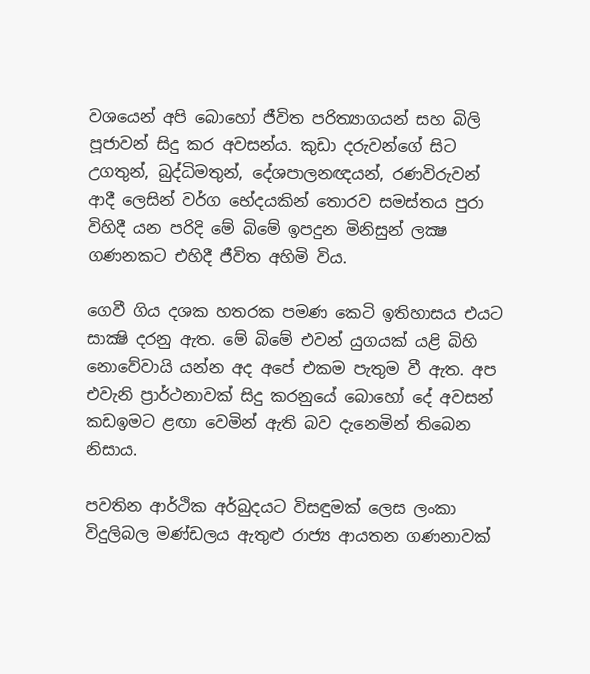වශයෙන් අපි බොහෝ ජීවිත පරිත්‍යාගයන් සහ බිලි පූජාවන් සිදු කර අවසන්ය. කුඩා දරුවන්ගේ සිට උගතුන්, බුද්ධිමතුන්, දේශපාලනඥයන්, රණවිරුවන් ආදී ලෙසින් වර්ග භේදයකින් තොරව සමස්තය පුරා විහිදී යන පරිදි මේ බිමේ ඉපදුන මිනිසුන් ලක්‍ෂ ගණනකට එහිදී ජීවිත අහිමි විය.

ගෙවී ගිය දශක හතරක පමණ කෙටි ඉතිහාසය එයට සාක්‍ෂි දරනු ඇත. මේ බිමේ එවන් යුගයක් යළි බිහි නොවේවායි යන්න අද අපේ එකම පැතුම වී ඇත. අප එවැනි ප්‍රාර්ථනාවක් සිදු කරනුයේ බොහෝ දේ අවසන් කඩඉමට ළඟා වෙමින් ඇති බව දැනෙමින් තිබෙන නිසාය.

පවතින ආර්ථික අර්බුදයට විසඳුමක් ලෙස ලංකා විදුලිබල මණ්ඩලය ඇතුළු රාජ්‍ය ආයතන ගණනාවක්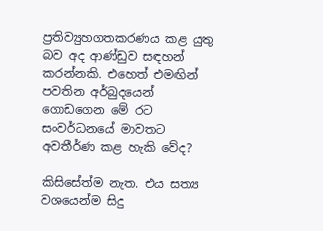ප්‍රතිව්‍යුහගතකරණය කළ යුතු බව අද ආණ්ඩුව සඳහන් කරන්නකි. එහෙත් එමඟින් පවතින අර්බුදයෙන් ගොඩගෙන මේ රට සංවර්ධනයේ මාවතට අවතීර්ණ කළ හැකි වේද?

කිසිසේත්ම නැත. එය සත්‍ය වශයෙන්ම සිදු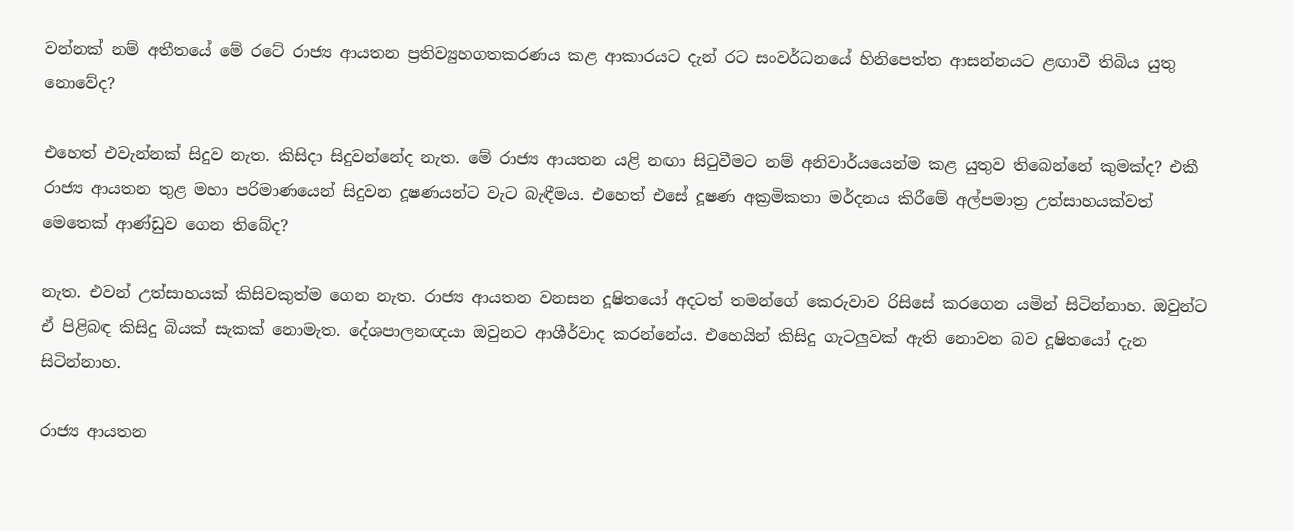වන්නක් නම් අතීතයේ මේ රටේ රාජ්‍ය ආයතන ප්‍රතිව්‍යුහගතකරණය කළ ආකාරයට දැන් රට සංවර්ධනයේ හිනිපෙත්ත ආසන්නයට ළඟාවී තිබිය යුතු නොවේද?

එහෙත් එවැන්නක් සිදුව නැත. කිසිදා සිදුවන්නේද නැත. මේ රාජ්‍ය ආයතන යළි නඟා සිටුවීමට නම් අනිවාර්යයෙන්ම කළ යුතුව තිබෙන්නේ කුමක්ද? එකී රාජ්‍ය ආයතන තුළ මහා පරිමාණයෙන් සිදුවන දූෂණයන්ට වැට බැඳීමය. එහෙත් එසේ දූෂණ අක්‍රමිකතා මර්දනය කිරීමේ අල්පමාත්‍ර උත්සාහයක්වත් මෙතෙක් ආණ්ඩුව ගෙන තිබේද?

නැත. එවන් උත්සාහයක් කිසිවකුත්ම ගෙන නැත. රාජ්‍ය ආයතන වනසන දූෂිතයෝ අදටත් තමන්ගේ කෙරුවාව රිසිසේ කරගෙන යමින් සිටින්නාහ. ඔවුන්ට ඒ පිළිබඳ කිසිදු බියක් සැකක් නොමැත. දේශපාලනඥයා ඔවුනට ආශීර්වාද කරන්නේය. එහෙයින් කිසිදු ගැටලුවක් ඇති නොවන බව දූෂිතයෝ දැන සිටින්නාහ.

රාජ්‍ය ආයතන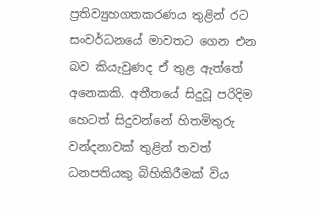ප්‍රතිව්‍යුහගතකරණය තුළින් රට සංවර්ධනයේ මාවතට ගෙන එන බව කියැවුණද ඒ තුළ ඇත්තේ අනෙකකි. අතීතයේ සිදුවූ පරිදිම හෙටත් සිදුවන්නේ හිතමිතුරු වන්දනාවක් තුළින් තවත් ධනපතියකු බිහිකිරීමක් විය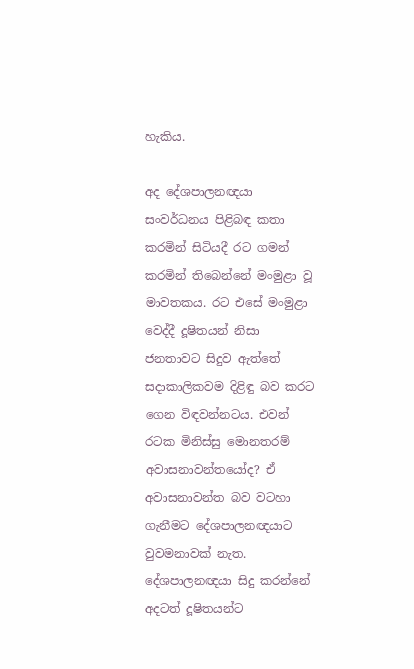හැකිය.

අද දේශපාලනඥයා සංවර්ධනය පිළිබඳ කතා කරමින් සිටියදී රට ගමන් කරමින් තිබෙන්නේ මංමුළා වූ මාවතකය. රට එසේ මංමුළා වෙද්දී දූෂිතයන් නිසා ජනතාවට සිදුව ඇත්තේ සදාකාලිකවම දිළිඳු බව කරට ගෙන විඳවන්නටය. එවන් රටක මිනිස්සු මොනතරම් අවාසනාවන්තයෝද? ඒ අවාසනාවන්ත බව වටහා ගැනීමට දේශපාලනඥයාට වුවමනාවක් නැත. දේශපාලනඥයා සිදු කරන්නේ අදටත් දූෂිතයන්ට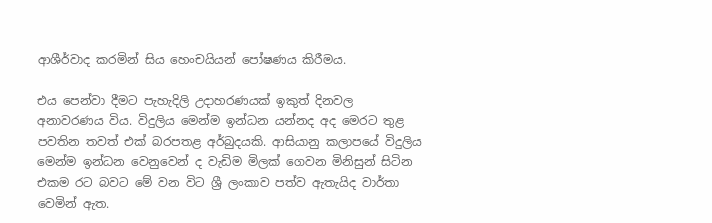ආශීර්වාද කරමින් සිය හෙංචයියන් පෝෂණය කිරීමය.

එය පෙන්වා දීමට පැහැදිලි උදාහරණයක් ඉකුත් දිනවල අනාවරණය විය. විදුලිය මෙන්ම ඉන්ධන යන්නද අද මෙරට තුළ පවතින තවත් එක් බරපතළ අර්බුදයකි. ආසියානු කලාපයේ විදුලිය මෙන්ම ඉන්ධන වෙනුවෙන් ද වැඩිම මිලක් ගෙවන මිනිසුන් සිටින එකම රට බවට මේ වන විට ශ්‍රී ලංකාව පත්ව ඇතැයිද වාර්තා වෙමින් ඇත.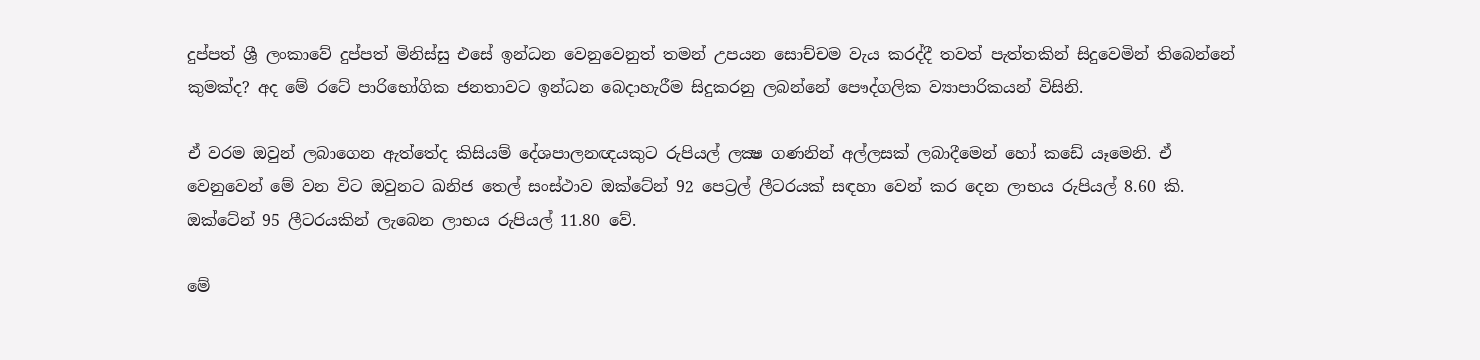දුප්පත් ශ්‍රී ලංකාවේ දුප්පත් මිනිස්සු එසේ ඉන්ධන වෙනුවෙනුත් තමන් උපයන සොච්චම වැය කරද්දී තවත් පැත්තකින් සිදුවෙමින් තිබෙන්නේ කුමක්ද? අද මේ රටේ පාරිභෝගික ජනතාවට ඉන්ධන බෙදාහැරීම සිදුකරනු ලබන්නේ පෞද්ගලික ව්‍යාපාරිකයන් විසිනි.

ඒ වරම ඔවුන් ලබාගෙන ඇත්තේද කිසියම් දේශපාලනඥයකුට රුපියල් ලක්‍ෂ ගණනින් අල්ලසක් ලබාදීමෙන් හෝ කඩේ යෑමෙනි. ඒ වෙනුවෙන් මේ වන විට ඔවුනට ඛනිජ තෙල් සංස්ථාව ඔක්ටේන් 92 පෙට්‍රල් ලීටරයක් සඳහා වෙන් කර දෙන ලාභය රුපියල් 8.60 කි. ඔක්ටේන් 95 ලීටරයකින් ලැබෙන ලාභය රුපියල් 11.80 වේ.

මේ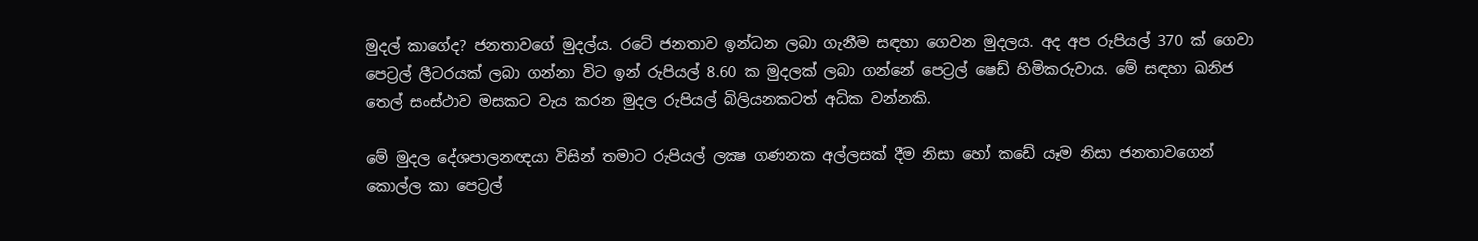මුදල් කාගේද? ජනතාවගේ මුදල්ය. රටේ ජනතාව ඉන්ධන ලබා ගැනීම සඳහා ගෙවන මුදලය. අද අප රුපියල් 370 ක් ගෙවා පෙට්‍රල් ලීටරයක් ලබා ගන්නා විට ඉන් රුපියල් 8.60 ක මුදලක් ලබා ගන්නේ පෙට්‍රල් ෂෙඩ් හිමිකරුවාය. මේ සඳහා ඛනිජ තෙල් සංස්ථාව මසකට වැය කරන මුදල රුපියල් බිලියනකටත් අධික වන්නකි.

මේ මුදල දේශපාලනඥයා විසින් තමාට රුපියල් ලක්‍ෂ ගණනක අල්ලසක් දීම නිසා හෝ කඩේ යෑම නිසා ජනතාවගෙන් කොල්ල කා පෙට්‍රල්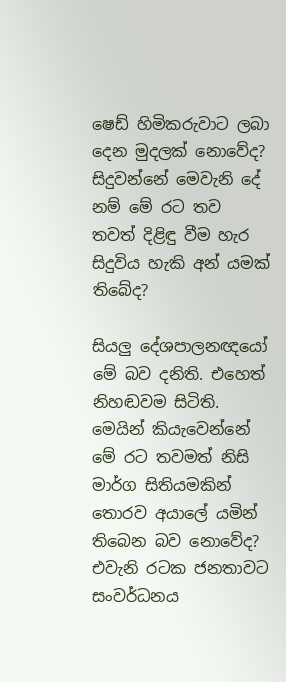ෂෙඩ් හිමිකරුවාට ලබා දෙන මුදලක් නොවේද? සිදුවන්නේ මෙවැනි දේ නම් මේ රට තව තවත් දිළිඳු වීම හැර සිදුවිය හැකි අන් යමක් තිබේද?

සියලු දේශපාලනඥයෝ මේ බව දනිති. එහෙත් නිහඬවම සිටිති. මෙයින් කියැවෙන්නේ මේ රට තවමත් නිසි මාර්ග සිතියමකින් තොරව අයාලේ යමින් තිබෙන බව නොවේද? එවැනි රටක ජනතාවට සංවර්ධනය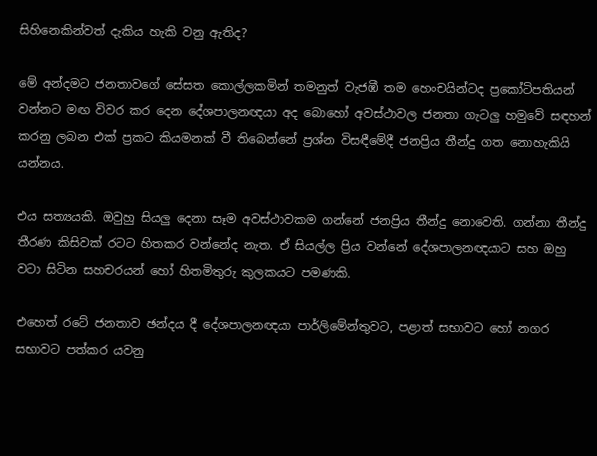සිහිනෙකින්වත් දැකිය හැකි වනු ඇතිද?

මේ අන්දමට ජනතාවගේ සේසත කොල්ලකමින් තමනුත් වැජඹී තම හෙංචයින්ටද ප්‍රකෝටිපතියන් වන්නට මඟ විවර කර දෙන දේශපාලනඥයා අද බොහෝ අවස්ථාවල ජනතා ගැටලු හමුවේ සඳහන් කරනු ලබන එක් ප්‍රකට කියමනක් වී තිබෙන්නේ ප්‍රශ්න විසඳීමේදී ජනප්‍රිය තීන්දු ගත නොහැකියි යන්නය.

එය සත්‍යයකි. ඔවුහු සියලු දෙනා සෑම අවස්ථාවකම ගන්නේ ජනප්‍රිය තීන්දු නොවෙති. ගන්නා තීන්දු තීරණ කිසිවක් රටට හිතකර වන්නේද නැත. ඒ සියල්ල ප්‍රිය වන්නේ දේශපාලනඥයාට සහ ඔහු වටා සිටින සහචරයන් හෝ හිතමිතුරු කුලකයට පමණකි.

එහෙත් රටේ ජනතාව ඡන්දය දී දේශපාලනඥයා පාර්ලිමේන්තුවට, පළාත් සභාවට හෝ නගර සභාවට පත්කර යවනු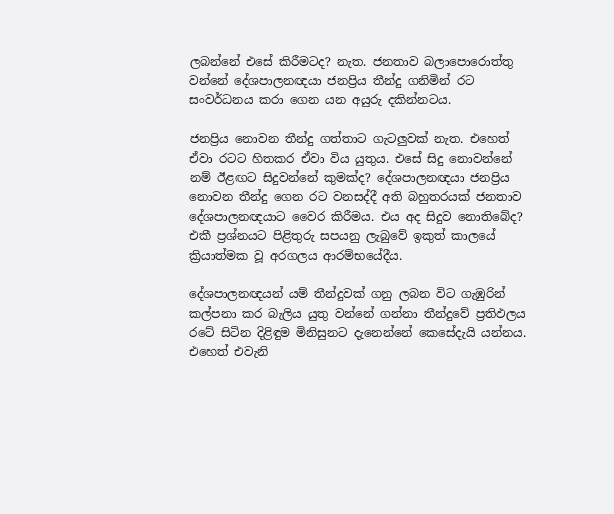ලබන්නේ එසේ කිරීමටද? නැත. ජනතාව බලාපොරොත්තු වන්නේ දේශපාලනඥයා ජනප්‍රිය තීන්දු ගනිමින් රට සංවර්ධනය කරා ගෙන යන අයුරු දකින්නටය.

ජනප්‍රිය නොවන තීන්දු ගත්තාට ගැටලුවක් නැත. එහෙත් ඒවා රටට හිතකර ඒවා විය යුතුය. එසේ සිදු නොවන්නේ නම් ඊළඟට සිදුවන්නේ කුමක්ද? දේශපාලනඥයා ජනප්‍රිය නොවන තීන්දු ගෙන රට වනසද්දී අති බහුතරයක් ජනතාව දේශපාලනඥයාට වෛර කිරීමය. එය අද සිදුව නොතිබේද? එකී ප්‍රශ්නයට පිළිතුරු සපයනු ලැබුවේ ඉකුත් කාලයේ ක්‍රියාත්මක වූ අරගලය ආරම්භයේදීය.

දේශපාලනඥයන් යම් තීන්දුවක් ගනු ලබන විට ගැඹුරින් කල්පනා කර බැලිය යුතු වන්නේ ගන්නා තීන්දුවේ ප්‍රතිඵලය රටේ සිටින දිළිඳුම මිනිසුනට දැනෙන්නේ කෙසේදැයි යන්නය. එහෙත් එවැනි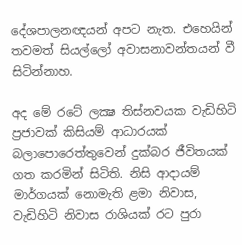දේශපාලනඥයන් අපට නැත. එහෙයින් තවමත් සියල්ලෝ අවාසනාවන්තයන් වී සිටින්නාහ.

අද මේ රටේ ලක්‍ෂ තිස්නවයක වැඩිහිටි ප්‍රජාවක් කිසියම් ආධාරයක් බලාපොරෙත්තුවෙන් දුක්බර ජීවිතයක් ගත කරමින් සිටිති. නිසි ආදායම් මාර්ගයක් නොමැති ළමා නිවාස, වැඩිහිටි නිවාස රාශියක් රට පුරා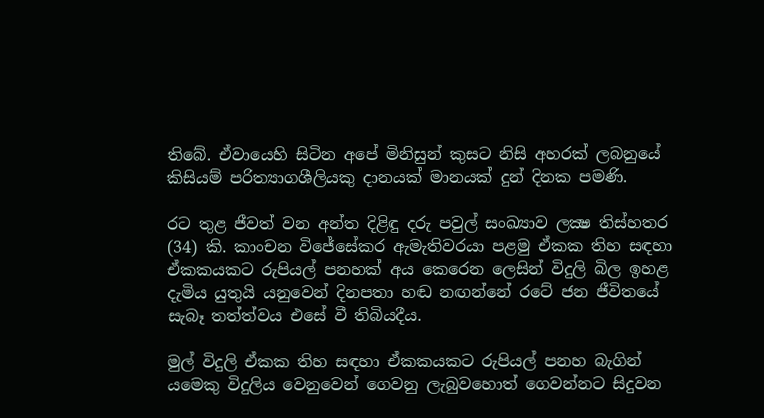තිබේ. ඒවායෙහි සිටින අපේ මිනිසුන් කුසට නිසි අහරක් ලබනුයේ කිසියම් පරිත්‍යාගශීලියකු දානයක් මානයක් දුන් දිනක පමණි.

රට තුළ ජීවත් වන අන්ත දිළිඳු දරු පවුල් සංඛ්‍යාව ලක්‍ෂ තිස්හතර (34) කි. කාංචන විජේසේකර ඇමැතිවරයා පළමු ඒකක තිහ සඳහා ඒකකයකට රුපියල් පනහක් අය කෙරෙන ලෙසින් විදුලි බිල ඉහළ දැමිය යුතුයි යනුවෙන් දිනපතා හඬ නඟන්නේ රටේ ජන ජීවිතයේ සැබෑ තත්ත්වය එසේ වී තිබියදීය.

මුල් විදුලි ඒකක තිහ සඳහා ඒකකයකට රුපියල් පනහ බැගින් යමෙකු විදුලිය වෙනුවෙන් ගෙවනු ලැබුවහොත් ගෙවන්නට සිදුවන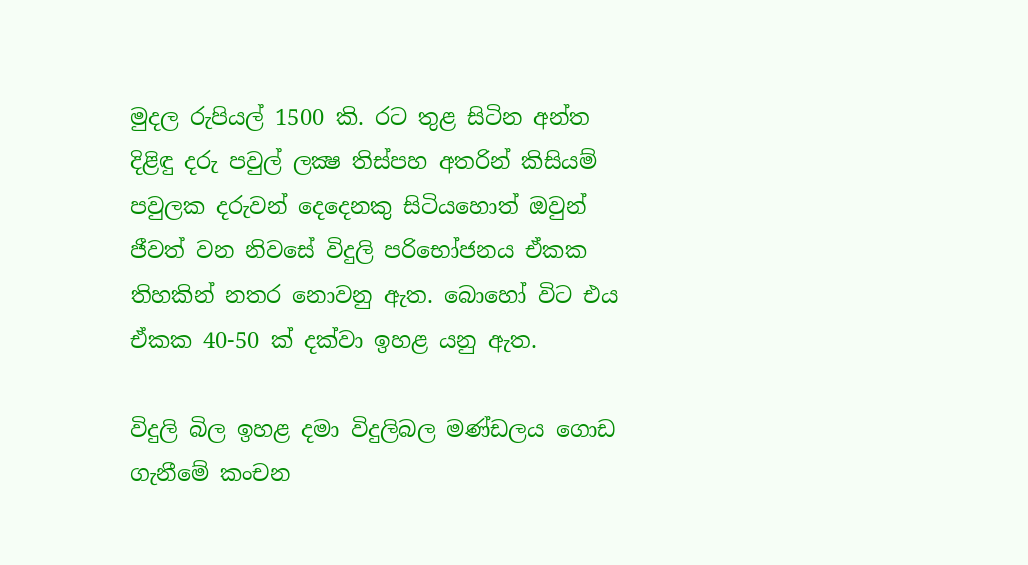මුදල රුපියල් 1500 කි. රට තුළ සිටින අන්ත දිළිඳු දරු පවුල් ලක්‍ෂ තිස්පහ අතරින් කිසියම් පවුලක දරුවන් දෙදෙනකු සිටියහොත් ඔවුන් ජීවත් වන නිවසේ විදුලි පරිභෝජනය ඒකක තිහකින් නතර නොවනු ඇත. බොහෝ විට එය ඒකක 40-50 ක් දක්වා ඉහළ යනු ඇත.

විදුලි බිල ඉහළ දමා විදුලිබල මණ්ඩලය ගොඩ ගැනීමේ කංචන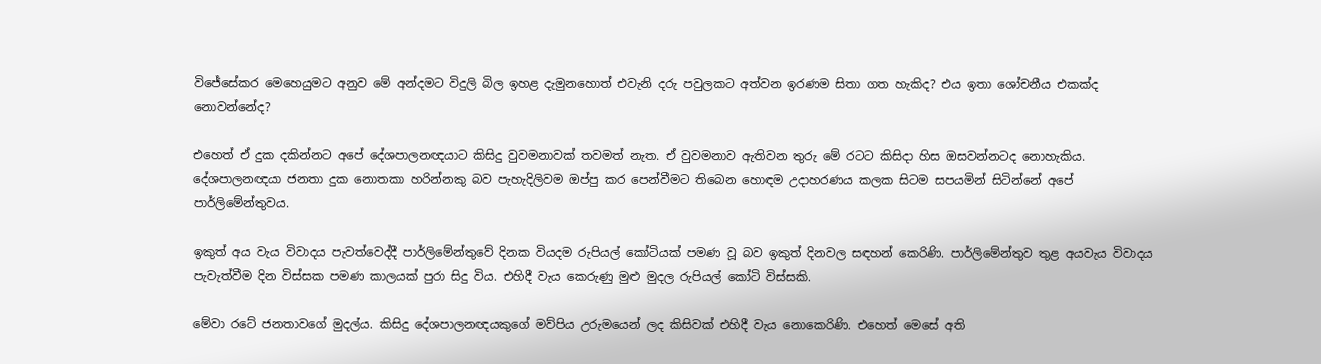විජේසේකර මෙහෙයුමට අනුව මේ අන්දමට විදුලි බිල ඉහළ දැමුනහොත් එවැනි දරු පවුලකට අත්වන ඉරණම සිතා ගත හැකිද? එය ඉතා ශෝචනීය එකක්ද නොවන්නේද?

එහෙත් ඒ දුක දකින්නට අපේ දේශපාලනඥයාට කිසිදු වුවමනාවක් තවමත් නැත. ඒ වුවමනාව ඇතිවන තුරු මේ රටට කිසිදා හිස ඔසවන්නටද නොහැකිය. දේශපාලනඥයා ජනතා දුක නොතකා හරින්නකු බව පැහැදිලිවම ඔප්පු කර පෙන්වීමට තිබෙන හොඳම උදාහරණය කලක සිටම සපයමින් සිටින්නේ අපේ පාර්ලිමේන්තුවය.

ඉකුත් අය වැය විවාදය පැවත්වෙද්දී පාර්ලිමේන්තුවේ දිනක වියදම රුපියල් කෝටියක් පමණ වූ බව ඉකුත් දිනවල සඳහන් කෙරිණි. පාර්ලිමේන්තුව තුළ අයවැය විවාදය පැවැත්වීම දින විස්සක පමණ කාලයක් පුරා සිදු විය. එහිදී වැය කෙරුණු මුළු මුදල රුපියල් කෝටි විස්සකි.

මේවා රටේ ජනතාවගේ මුදල්ය. කිසිදු දේශපාලනඥයකුගේ මව්පිය උරුමයෙන් ලද කිසිවක් එහිදී වැය නොකෙරිණි. එහෙත් මෙසේ අති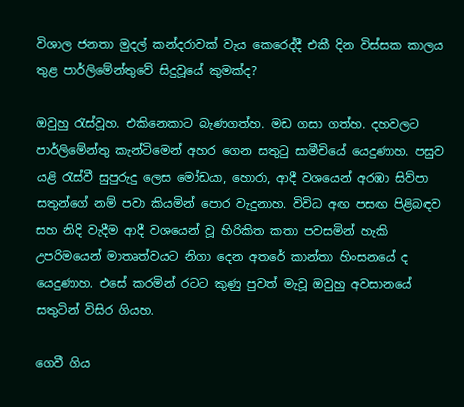විශාල ජනතා මුදල් කන්දරාවක් වැය කෙරෙද්දී එකී දින විස්සක කාලය තුළ පාර්ලිමේන්තුවේ සිදුවූයේ කුමක්ද?

ඔවුහු රැස්වූහ. එකිනෙකාට බැණගත්හ. මඩ ගසා ගත්හ. දහවලට පාර්ලිමේන්තු කැන්ටිමෙන් අහර ගෙන සතුටු සාමීචියේ යෙදුණාහ. පසුව යළි රැස්වී සුපුරුදු ලෙස මෝඩයා, හොරා, ආදී වශයෙන් අරඹා සිව්පා සතුන්ගේ නම් පවා කියමින් පොර වැදුනාහ. විවිධ අඟ පසඟ පිළිබඳව සහ නිදි වැදීම ආදී වශයෙන් වූ හිරිකිත කතා පවසමින් හැකි උපරිමයෙන් මාතෘත්වයට නිගා දෙන අතරේ කාන්තා හිංසනයේ ද යෙදුණාහ. එසේ කරමින් රටට කුණු පුවත් මැවූ ඔවුහු අවසානයේ සතුටින් විසිර ගියහ.

ගෙවී ගිය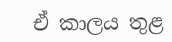ඒ කාලය තුළ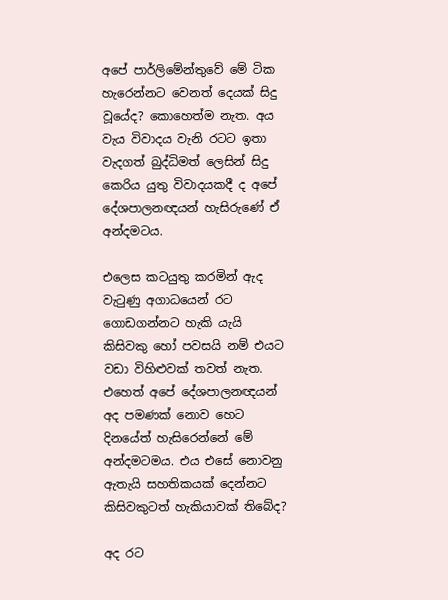අපේ පාර්ලිමේන්තුවේ මේ ටික හැරෙන්නට වෙනත් දෙයක් සිදු වූයේද? කොහෙත්ම නැත. අය වැය විවාදය වැනි රටට ඉතා වැදගත් බුද්ධිමත් ලෙසින් සිදු කෙරිය යුතු විවාදයකදී ද අපේ දේශපාලනඥයන් හැසිරුණේ ඒ අන්දමටය.

එලෙස කටයුතු කරමින් ඇද වැටුණු අගාධයෙන් රට ගොඩගන්නට හැකි යැයි කිසිවකු හෝ පවසයි නම් එයට වඩා විහිළුවක් තවත් නැත. එහෙත් අපේ දේශපාලනඥයන් අද පමණක් නොව හෙට දිනයේත් හැසිරෙන්නේ මේ අන්දමටමය. එය එසේ නොවනු ඇතැයි සහතිකයක් දෙන්නට කිසිවකුටත් හැකියාවක් තිබේද?

අද රට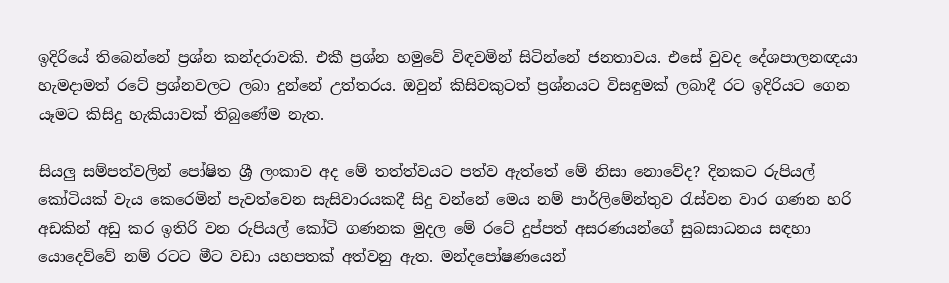ඉදිරියේ තිබෙන්නේ ප්‍රශ්න කන්දරාවකි. එකී ප්‍රශ්න හමුවේ විඳවමින් සිටින්නේ ජනතාවය. එසේ වුවද දේශපාලනඥයා හැමදාමත් රටේ ප්‍රශ්නවලට ලබා දුන්නේ උත්තරය. ඔවුන් කිසිවකුටත් ප්‍රශ්නයට විසඳුමක් ලබාදී රට ඉදිරියට ගෙන යෑමට කිසිදු හැකියාවක් තිබුණේම නැත.

සියලු සම්පත්වලින් පෝෂිත ශ්‍රී ලංකාව අද මේ තත්ත්වයට පත්ව ඇත්තේ මේ නිසා නොවේද? දිනකට රුපියල් කෝටියක් වැය කෙරෙමින් පැවත්වෙන සැසිවාරයකදී සිදු වන්නේ මෙය නම් පාර්ලිමේන්තුව රැස්වන වාර ගණන හරි අඩකින් අඩු කර ඉතිරි වන රුපියල් කෝටි ගණනක මුදල මේ රටේ දුප්පත් අසරණයන්ගේ සුබසාධනය සඳහා යොදෙව්වේ නම් රටට මීට වඩා යහපතක් අත්වනු ඇත. මන්දපෝෂණයෙන්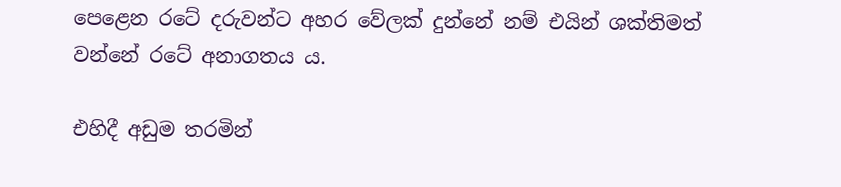පෙළෙන රටේ දරුවන්ට අහර වේලක් දුන්නේ නම් එයින් ශක්තිමත් වන්නේ රටේ අනාගතය ය.

එහිදී අඩුම තරමින්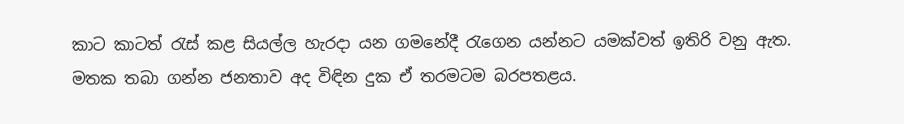කාට කාටත් රැස් කළ සියල්ල හැරදා යන ගමනේදී රැගෙන යන්නට යමක්වත් ඉතිරි වනු ඇත. මතක තබා ගන්න ජනතාව අද විඳින දුක ඒ තරමටම බරපතළය.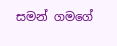සමන් ගමගේ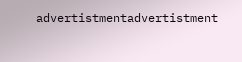advertistmentadvertistment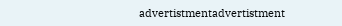advertistmentadvertistment